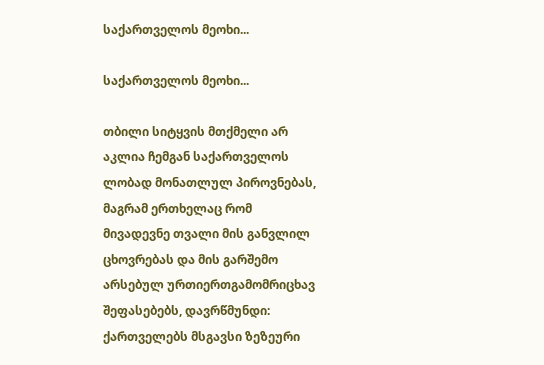საქართველოს მეოხი...

საქართველოს მეოხი...

თბილი სიტყვის მთქმელი არ აკლია ჩემგან საქართველოს ლობად მონათლულ პიროვნებას, მაგრამ ერთხელაც რომ მივადევნე თვალი მის განვლილ ცხოვრებას და მის გარშემო არსებულ ურთიერთგამომრიცხავ შეფასებებს, დავრწმუნდი: ქართველებს მსგავსი ზეზეური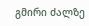გმირი ძალზე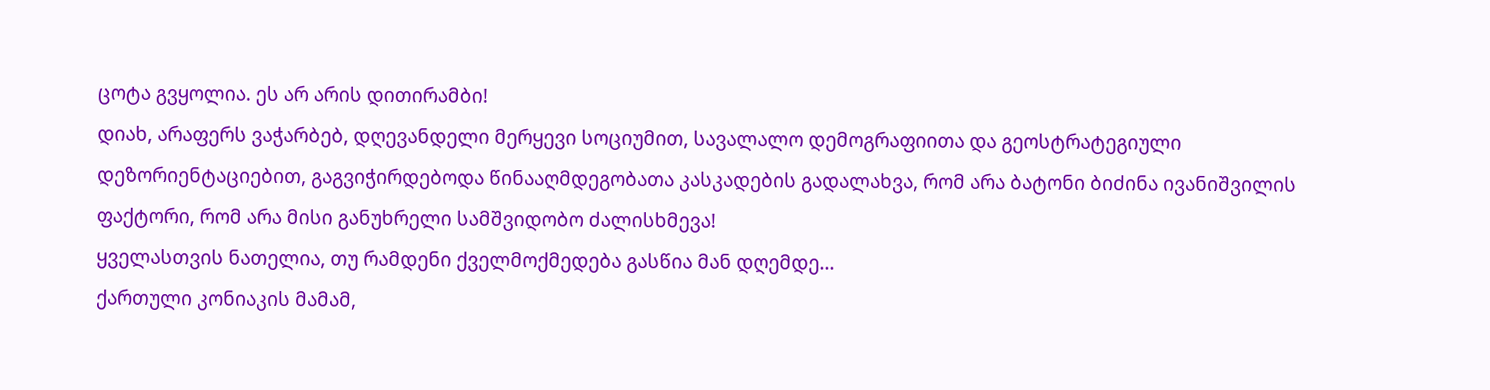ცოტა გვყოლია. ეს არ არის დითირამბი!
დიახ, არაფერს ვაჭარბებ, დღევანდელი მერყევი სოციუმით, სავალალო დემოგრაფიითა და გეოსტრატეგიული დეზორიენტაციებით, გაგვიჭირდებოდა წინააღმდეგობათა კასკადების გადალახვა, რომ არა ბატონი ბიძინა ივანიშვილის ფაქტორი, რომ არა მისი განუხრელი სამშვიდობო ძალისხმევა!
ყველასთვის ნათელია, თუ რამდენი ქველმოქმედება გასწია მან დღემდე...
ქართული კონიაკის მამამ,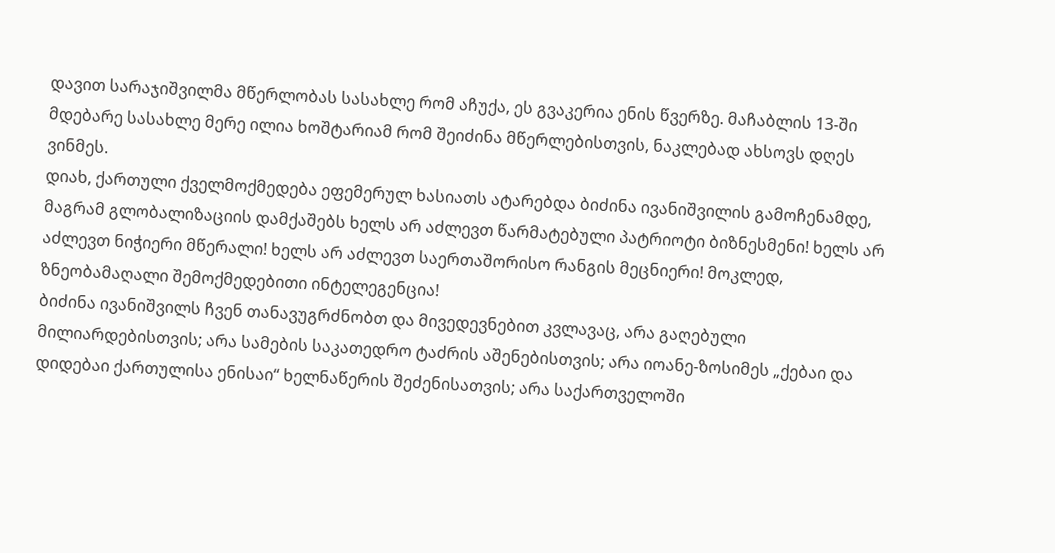დავით სარაჯიშვილმა მწერლობას სასახლე რომ აჩუქა, ეს გვაკერია ენის წვერზე. მაჩაბლის 13-ში მდებარე სასახლე მერე ილია ხოშტარიამ რომ შეიძინა მწერლებისთვის, ნაკლებად ახსოვს დღეს ვინმეს.
დიახ, ქართული ქველმოქმედება ეფემერულ ხასიათს ატარებდა ბიძინა ივანიშვილის გამოჩენამდე, მაგრამ გლობალიზაციის დამქაშებს ხელს არ აძლევთ წარმატებული პატრიოტი ბიზნესმენი! ხელს არ აძლევთ ნიჭიერი მწერალი! ხელს არ აძლევთ საერთაშორისო რანგის მეცნიერი! მოკლედ, ზნეობამაღალი შემოქმედებითი ინტელეგენცია!
ბიძინა ივანიშვილს ჩვენ თანავუგრძნობთ და მივედევნებით კვლავაც, არა გაღებული მილიარდებისთვის; არა სამების საკათედრო ტაძრის აშენებისთვის; არა იოანე-ზოსიმეს „ქებაი და დიდებაი ქართულისა ენისაი“ ხელნაწერის შეძენისათვის; არა საქართველოში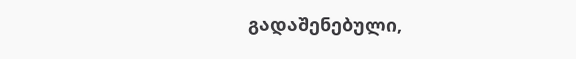გადაშენებული,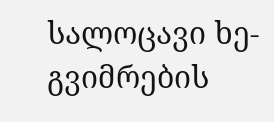სალოცავი ხე-გვიმრების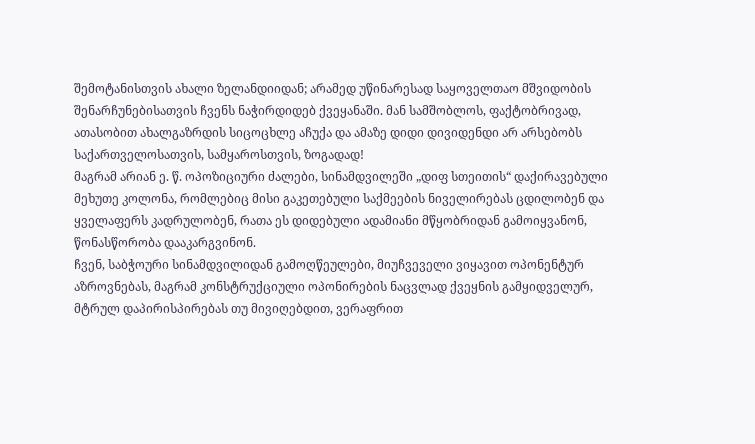შემოტანისთვის ახალი ზელანდიიდან; არამედ უწინარესად საყოველთაო მშვიდობის შენარჩუნებისათვის ჩვენს ნაჭირდიდებ ქვეყანაში. მან სამშობლოს, ფაქტობრივად, ათასობით ახალგაზრდის სიცოცხლე აჩუქა და ამაზე დიდი დივიდენდი არ არსებობს საქართველოსათვის, სამყაროსთვის, ზოგადად!
მაგრამ არიან ე. წ. ოპოზიციური ძალები, სინამდვილეში „დიფ სთეითის“ დაქირავებული მეხუთე კოლონა, რომლებიც მისი გაკეთებული საქმეების ნიველირებას ცდილობენ და ყველაფერს კადრულობენ, რათა ეს დიდებული ადამიანი მწყობრიდან გამოიყვანონ, წონასწორობა დააკარგვინონ.
ჩვენ, საბჭოური სინამდვილიდან გამოღწეულები, მიუჩვეველი ვიყავით ოპონენტურ აზროვნებას, მაგრამ კონსტრუქციული ოპონირების ნაცვლად ქვეყნის გამყიდველურ, მტრულ დაპირისპირებას თუ მივიღებდით, ვერაფრით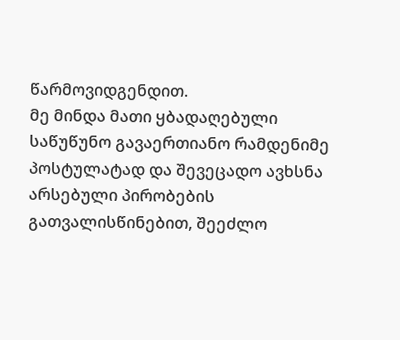წარმოვიდგენდით.
მე მინდა მათი ყბადაღებული საწუწუნო გავაერთიანო რამდენიმე პოსტულატად და შევეცადო ავხსნა არსებული პირობების გათვალისწინებით, შეეძლო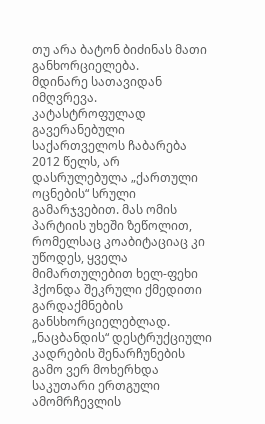თუ არა ბატონ ბიძინას მათი განხორციელება.
მდინარე სათავიდან იმღვრევა. კატასტროფულად გავერანებული საქართველოს ჩაბარება 2012 წელს, არ დასრულებულა „ქართული ოცნების“ სრული გამარჯვებით. მას ომის პარტიის უხეში ზეწოლით, რომელსაც კოაბიტაციაც კი უწოდეს, ყველა მიმართულებით ხელ-ფეხი ჰქონდა შეკრული ქმედითი გარდაქმნების განსხორციელებლად. „ნაცბანდის“ დესტრუქციული კადრების შენარჩუნების გამო ვერ მოხერხდა საკუთარი ერთგული ამომრჩევლის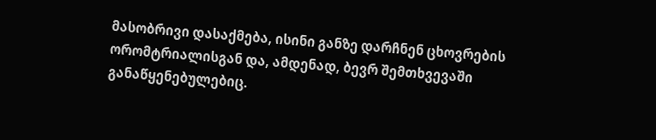მასობრივი დასაქმება, ისინი განზე დარჩნენ ცხოვრების ორომტრიალისგან და, ამდენად, ბევრ შემთხვევაში განაწყენებულებიც.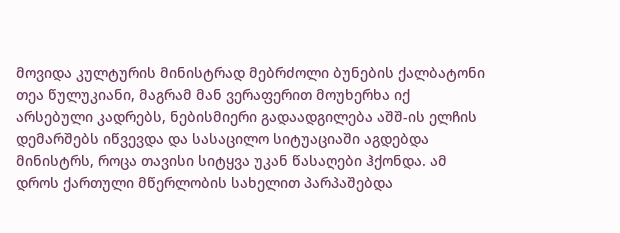მოვიდა კულტურის მინისტრად მებრძოლი ბუნების ქალბატონი თეა წულუკიანი, მაგრამ მან ვერაფერით მოუხერხა იქ არსებული კადრებს, ნებისმიერი გადაადგილება აშშ-ის ელჩის დემარშებს იწვევდა და სასაცილო სიტუაციაში აგდებდა მინისტრს, როცა თავისი სიტყვა უკან წასაღები ჰქონდა. ამ დროს ქართული მწერლობის სახელით პარპაშებდა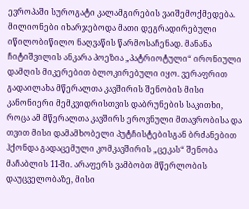ევროპაში სუროგატი კალამგირების ვაიშემოქმედება. მილიონები იხარჯებოდა მათი დეგრადირებული იწილობიწილო ნაღვაწის წარმოსაჩენად. მანანა ჩიტიშვილის ანკარა პოეზია „პატრიოტული“ ირონიული დამღის მიკერებით ბლოკირებული იყო. ვერაფრით გადაილახა მწერალთა კავშირის შენობის მისი კანონიერი მემკვიდრისთვის დაბრუნების საკითხი, როცა ამ მწერალთა კავშირს ეროვნული მთავრობისა და თვით მისი დამამხობელი პუტჩისტებისგან ბრძანებით ჰქონდა გადაცემული კომკავშირის „ცეკას“ შენობა მაჩაბლის 11-ში. არაფერს ვამბობთ მწერლობის დაუცველობაზე, მისი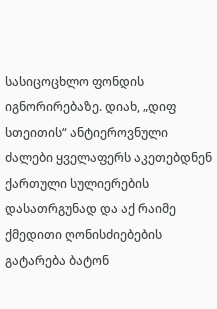სასიცოცხლო ფონდის იგნორირებაზე. დიახ, „დიფ სთეითის“ ანტიეროვნული ძალები ყველაფერს აკეთებდნენ ქართული სულიერების დასათრგუნად და აქ რაიმე ქმედითი ღონისძიებების გატარება ბატონ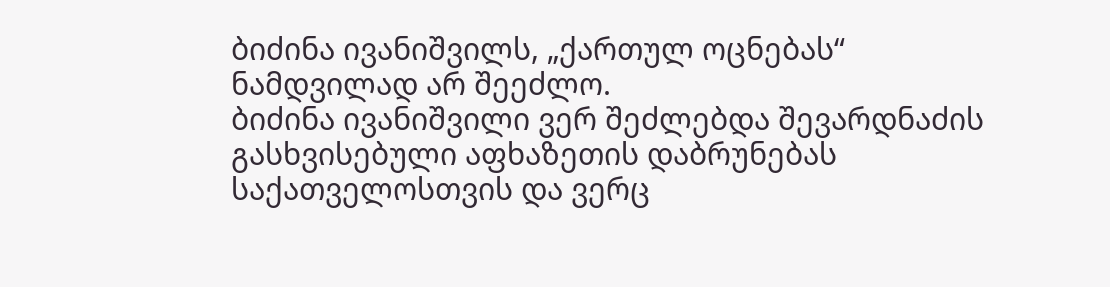ბიძინა ივანიშვილს, „ქართულ ოცნებას“ ნამდვილად არ შეეძლო.
ბიძინა ივანიშვილი ვერ შეძლებდა შევარდნაძის გასხვისებული აფხაზეთის დაბრუნებას საქათველოსთვის და ვერც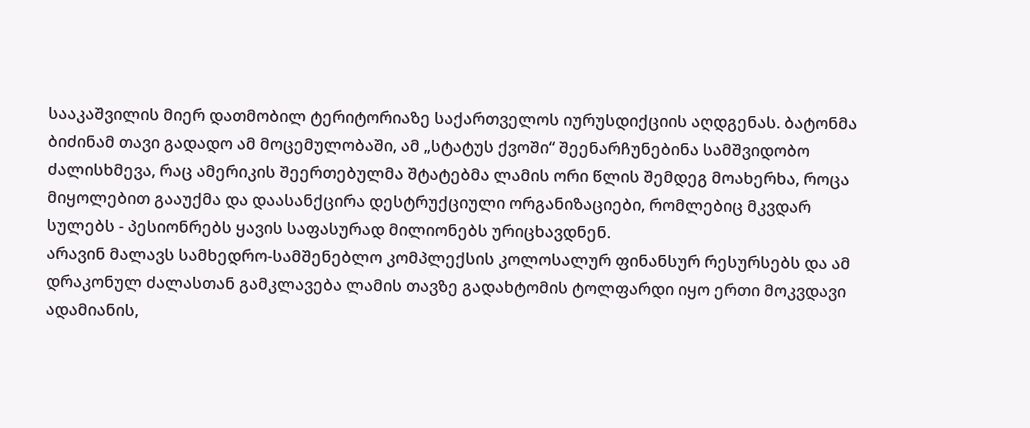სააკაშვილის მიერ დათმობილ ტერიტორიაზე საქართველოს იურუსდიქციის აღდგენას. ბატონმა ბიძინამ თავი გადადო ამ მოცემულობაში, ამ „სტატუს ქვოში“ შეენარჩუნებინა სამშვიდობო ძალისხმევა, რაც ამერიკის შეერთებულმა შტატებმა ლამის ორი წლის შემდეგ მოახერხა, როცა მიყოლებით გააუქმა და დაასანქცირა დესტრუქციული ორგანიზაციები, რომლებიც მკვდარ სულებს - პესიონრებს ყავის საფასურად მილიონებს ურიცხავდნენ.
არავინ მალავს სამხედრო-სამშენებლო კომპლექსის კოლოსალურ ფინანსურ რესურსებს და ამ დრაკონულ ძალასთან გამკლავება ლამის თავზე გადახტომის ტოლფარდი იყო ერთი მოკვდავი ადამიანის,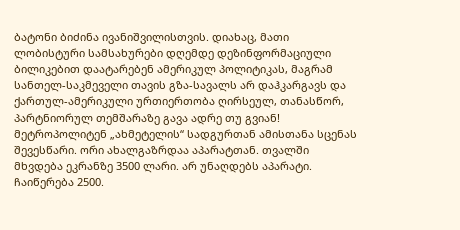ბატონი ბიძინა ივანიშვილისთვის. დიახაც, მათი ლობისტური სამსახურები დღემდე დეზინფორმაციული ბილიკებით დაატარებენ ამერიკულ პოლიტიკას, მაგრამ სანთელ-საკმეველი თავის გზა-სავალს არ დაჰკარგავს და ქართულ-ამერიკული ურთიერთობა ღირსეულ, თანასწორ, პარტნიორულ თემშარაზე გავა ადრე თუ გვიან!
მეტროპოლიტენ „ახმეტელის“ სადგურთან ამისთანა სცენას შევესწარი. ორი ახალგაზრდაა აპარატთან. თვალში მხვდება ეკრანზე 3500 ლარი. არ უნაღდებს აპარატი. ჩაიწერება 2500.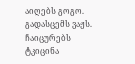აიღებს გოგო. გადასცემს ვაჟს. ჩაიცურებს ტკიცინა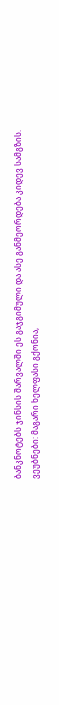ბანკნოტებს ჯინსის შარვალში ეს გაჯგიმული და ასე განმეორდება კიდევ სამგზის.
ვეუბნები: მაგარი ხელფასი გქონია,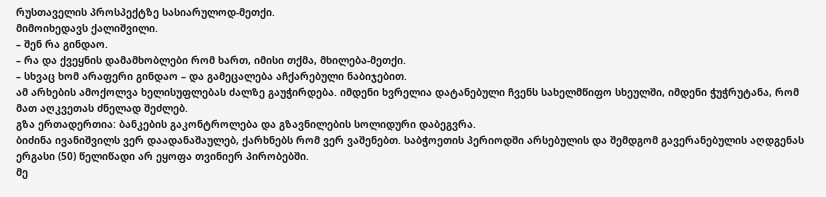რუსთაველის პროსპექტზე სასიარულოდ-მეთქი.
მიმოიხედავს ქალიშვილი.
– შენ რა გინდაო.
– რა და ქვეყნის დამამხობლები რომ ხართ, იმისი თქმა, მხილება-მეთქი.
– სხვაც ხომ არაფერი გინდაო – და გამეცალება აჩქარებული ნაბიჯებით.
ამ არხების ამოქოლვა ხელისუფლებას ძალზე გაუჭირდება. იმდენი ხვრელია დატანებული ჩვენს სახელმწიფო სხეულში, იმდენი ჭუჭრუტანა, რომ მათ აღკვეთას ძნელად შეძლებ.
გზა ერთადერთია: ბანკების გაკონტროლება და გზავნილების სოლიდური დაბეგვრა.
ბიძინა ივანიშვილს ვერ დაადანაშაულებ, ქარხნებს რომ ვერ ვაშენებთ. საბჭოეთის პერიოდში არსებულის და შემდგომ გავერანებულის აღდგენას ერგასი (50) წელიწადი არ ეყოფა თვინიერ პირობებში.
მე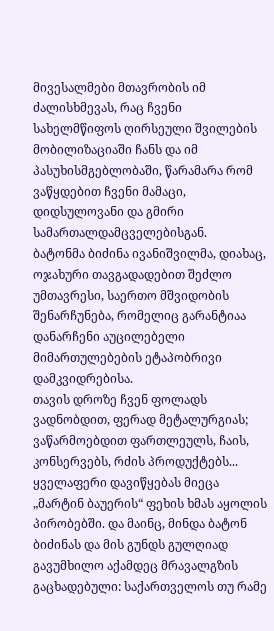მივესალმები მთავრობის იმ ძალისხმევას, რაც ჩვენი სახელმწიფოს ღირსეული შვილების მობილიზაციაში ჩანს და იმ პასუხისმგებლობაში, წარამარა რომ ვაწყდებით ჩვენი მამაცი, დიდსულოვანი და გმირი სამართალდამცველებისგან.
ბატონმა ბიძინა ივანიშვილმა, დიახაც, ოჯახური თავგადადებით შეძლო უმთავრესი, საერთო მშვიდობის შენარჩუნება, რომელიც გარანტიაა დანარჩენი აუცილებელი მიმართულებების ეტაპობრივი დამკვიდრებისა.
თავის დროზე ჩვენ ფოლადს ვადნობდით, ფერად მეტალურგიას; ვაწარმოებდით ფართლეულს, ჩაის, კონსერვებს, რძის პროდუქტებს... ყველაფერი დავიწყებას მიეცა „მარტინ ბაუერის“ ფეხის ხმას აყოლის პირობებში. და მაინც, მინდა ბატონ ბიძინას და მის გუნდს გულღიად გავუმხილო აქამდეც მრავალგზის გაცხადებული: საქართველოს თუ რამე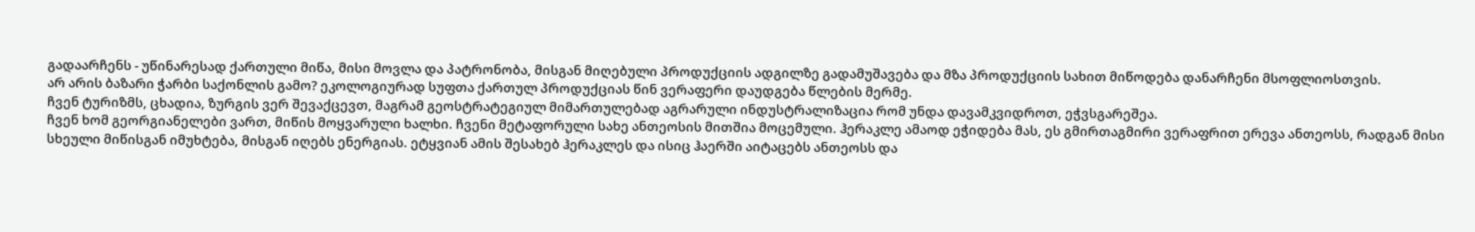გადაარჩენს - უწინარესად ქართული მიწა, მისი მოვლა და პატრონობა, მისგან მიღებული პროდუქციის ადგილზე გადამუშავება და მზა პროდუქციის სახით მიწოდება დანარჩენი მსოფლიოსთვის.
არ არის ბაზარი ჭარბი საქონლის გამო? ეკოლოგიურად სუფთა ქართულ პროდუქციას წინ ვერაფერი დაუდგება წლების მერმე.
ჩვენ ტურიზმს, ცხადია, ზურგის ვერ შევაქცევთ, მაგრამ გეოსტრატეგიულ მიმართულებად აგრარული ინდუსტრალიზაცია რომ უნდა დავამკვიდროთ, ეჭვსგარეშეა.
ჩვენ ხომ გეორგიანელები ვართ, მიწის მოყვარული ხალხი. ჩვენი მეტაფორული სახე ანთეოსის მითშია მოცემული. ჰერაკლე ამაოდ ეჭიდება მას, ეს გმირთაგმირი ვერაფრით ერევა ანთეოსს, რადგან მისი სხეული მიწისგან იმუხტება, მისგან იღებს ენერგიას. ეტყვიან ამის შესახებ ჰერაკლეს და ისიც ჰაერში აიტაცებს ანთეოსს და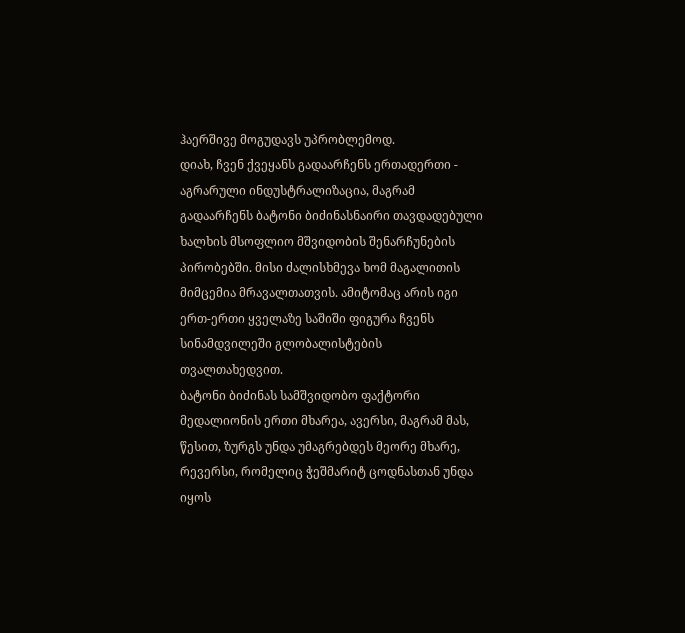ჰაერშივე მოგუდავს უპრობლემოდ.
დიახ, ჩვენ ქვეყანს გადაარჩენს ერთადერთი - აგრარული ინდუსტრალიზაცია, მაგრამ გადაარჩენს ბატონი ბიძინასნაირი თავდადებული ხალხის მსოფლიო მშვიდობის შენარჩუნების პირობებში. მისი ძალისხმევა ხომ მაგალითის მიმცემია მრავალთათვის. ამიტომაც არის იგი ერთ-ერთი ყველაზე საშიში ფიგურა ჩვენს სინამდვილეში გლობალისტების თვალთახედვით.
ბატონი ბიძინას სამშვიდობო ფაქტორი მედალიონის ერთი მხარეა, ავერსი, მაგრამ მას, წესით, ზურგს უნდა უმაგრებდეს მეორე მხარე, რევერსი, რომელიც ჭეშმარიტ ცოდნასთან უნდა იყოს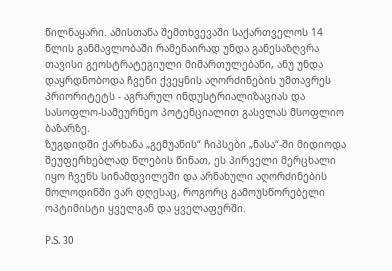წილნაყარი. ამისთანა შემთხვევაში საქართველოს 14 წლის განმავლობაში რამენაირად უნდა განესაზღვრა თავისი გეოსტრატეგიული მიმართულებანი, ანუ უნდა დაყრდნობოდა ჩვენი ქვეყნის აღორძინების უმთავრეს პრიორიტეტს - აგრარულ ინდუსტრიალიზაციას და სასოფლო-სამეურნეო პოტენციალით გასვლას მსოფლიო ბაზარზე.
ზუგდიდში ქარხანა „გემუანის“ ჩიპსები „ნასა“-ში მიდიოდა შეუფერხებლად წლების წინათ, ეს პირველი მერცხალი იყო ჩვენს სინამდვილეში და არნახული აღორძინების მოლოდინში ვარ დღესაც, როგორც გამოუსწორებელი ოპტიმისტი ყველგან და ყველაფერში.

P.S. 30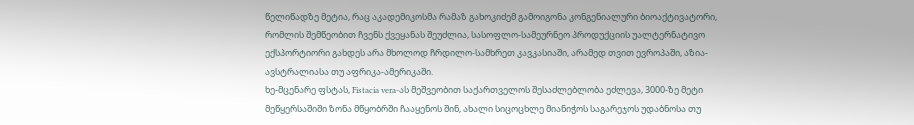წელიწადზე მეტია, რაც აკადემიკოსმა რამაზ გახოკიძემ გამოიგონა კონგენიალური ბიოაქტივატორი, რომლის შემწეობით ჩვენს ქვეყანას შეუძლია, სასოფლო-სამეურნეო პროდუქციის უალტერნატივო ექსპორტიორი გახდეს არა მხოლოდ ჩრდილო-სამხრეთ კავკასიაში, არამედ თვით ევროპაში, აზია-ავსტრალიასა თუ აფრიკა-ამერიკაში.
ხე-მცენარე ფსტას, Fistacia vera-ას მეშვეობით საქართველოს შესაძლებლობა ეძლევა, 3000-ზე მეტი მეწყერსაშიში ზონა მწყობრში ჩააყენოს შინ, ახალი სიცოცხლე მიანიჭოს საგარეჯოს უდაბნოსა თუ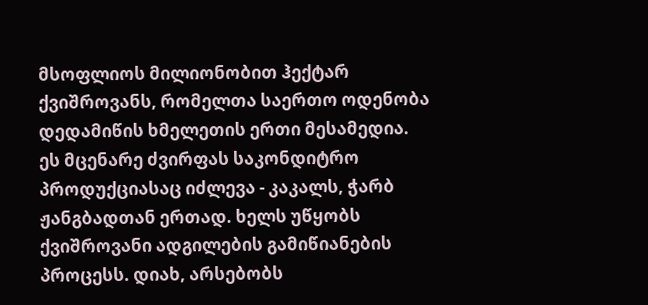მსოფლიოს მილიონობით ჰექტარ ქვიშროვანს, რომელთა საერთო ოდენობა დედამიწის ხმელეთის ერთი მესამედია.
ეს მცენარე ძვირფას საკონდიტრო პროდუქციასაც იძლევა - კაკალს, ჭარბ ჟანგბადთან ერთად. ხელს უწყობს ქვიშროვანი ადგილების გამიწიანების პროცესს. დიახ, არსებობს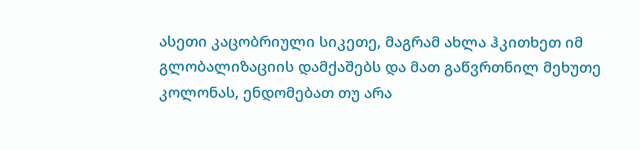ასეთი კაცობრიული სიკეთე, მაგრამ ახლა ჰკითხეთ იმ გლობალიზაციის დამქაშებს და მათ გაწვრთნილ მეხუთე კოლონას, ენდომებათ თუ არა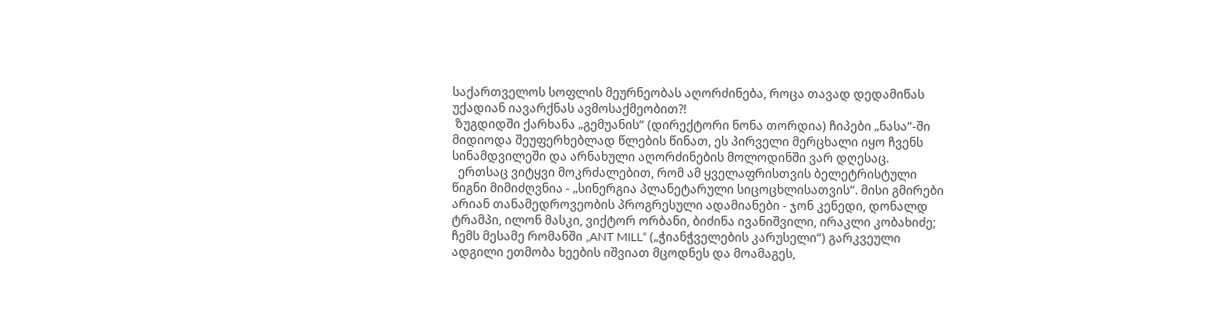საქართველოს სოფლის მეურნეობას აღორძინება, როცა თავად დედამიწას უქადიან იავარქნას ავმოსაქმეობით?!
 ზუგდიდში ქარხანა „გემუანის“ (დირექტორი ნონა თორდია) ჩიპები „ნასა“-ში მიდიოდა შეუფერხებლად წლების წინათ, ეს პირველი მერცხალი იყო ჩვენს სინამდვილეში და არნახული აღორძინების მოლოდინში ვარ დღესაც.
  ერთსაც ვიტყვი მოკრძალებით, რომ ამ ყველაფრისთვის ბელეტრისტული წიგნი მიმიძღვნია - „სინერგია პლანეტარული სიცოცხლისათვის“. მისი გმირები არიან თანამედროვეობის პროგრესული ადამიანები - ჯონ კენედი, დონალდ ტრამპი, ილონ მასკი, ვიქტორ ორბანი, ბიძინა ივანიშვილი, ირაკლი კობახიძე; ჩემს მესამე რომანში „ANT MILL“ („ჭიანჭველების კარუსელი“) გარკვეული ადგილი ეთმობა ხეების იშვიათ მცოდნეს და მოამაგეს,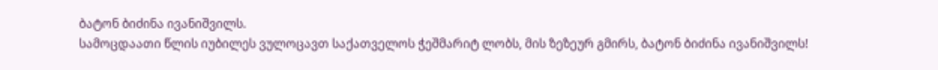ბატონ ბიძინა ივანიშვილს.
სამოცდაათი წლის იუბილეს ვულოცავთ საქათველოს ჭეშმარიტ ლობს, მის ზეზეურ გმირს, ბატონ ბიძინა ივანიშვილს!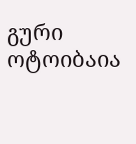გური ოტოიბაია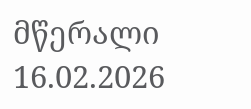მწერალი
16.02.2026